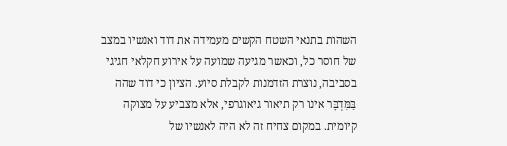השהות בתנאי השטח הקשים מעמידה את דוד ואנשיו במצב של חוסר כל, וכאשר מגיעה שמועה על אירוע חקלאי חגיגי בסביבה, נוצרת הזדמנות לקבלת סיוע. הציון כי דוד שהה בַּמִּדְבָּר אינו רק תיאור גיאוגרפי, אלא מצביע על מצוקה קיומית. במקום צחיח זה לא היה לאנשיו של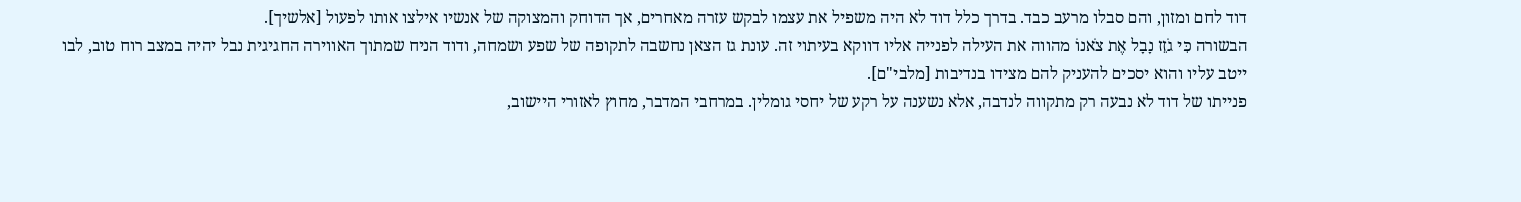דוד לחם ומזון, והם סבלו מרעב כבד. בדרך כלל דוד לא היה משפיל את עצמו לבקש עזרה מאחרים, אך הדוחק והמצוקה של אנשיו אילצו אותו לפעול [אלשיך].
הבשורה כִּי גֹזֵז נָבָל אֶת צֹאנוֹ מהווה את העילה לפנייה אליו דווקא בעיתוי זה. עונת גז הצאן נחשבה לתקופה של שפע ושמחה, ודוד הניח שמתוך האווירה החגיגית נבל יהיה במצב רוח טוב, לבו ייטב עליו והוא יסכים להעניק להם מצידו בנדיבות [מלבי"ם].
פנייתו של דוד לא נבעה רק מתקווה לנדבה, אלא נשענה על רקע של יחסי גומלין. במרחבי המדבר, מחוץ לאזורי היישוב,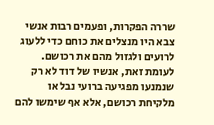שררה הפקרות, ופעמים רבות אנשי צבא היו מנצלים את כוחם כדי ללעוג לרועים ולגזול מהם את רכושם. לעומת זאת, אנשיו של דוד לא רק שנמנעו מפגיעה ברועי נבל או מלקיחת רכושם, אלא אף שימשו להם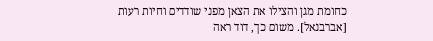כחומת מגן והצילו את הצאן מפני שודדים וחיות רעות [אברבנאל]. משום כך, דוד ראה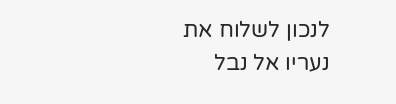לנכון לשלוח את נעריו אל נבל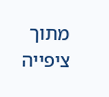מתוך ציפייה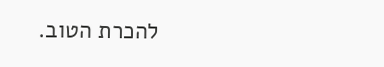להכרת הטוב.